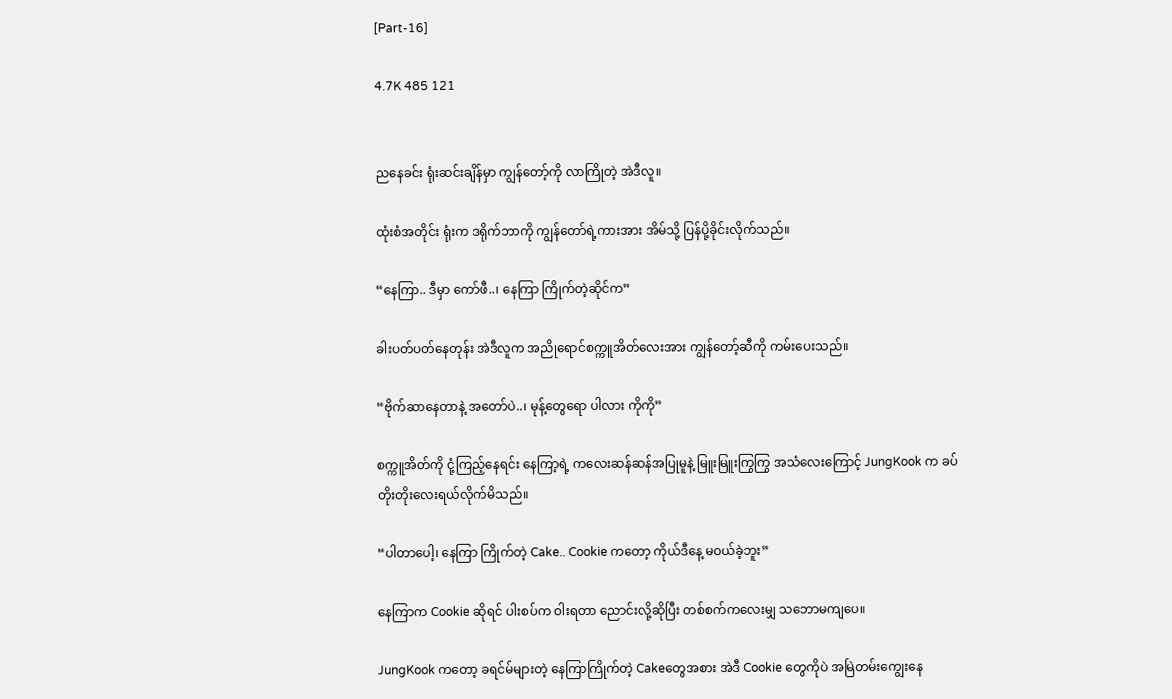[Part-16]

4.7K 485 121


ညနေခင်း ရုံးဆင်းချိန်မှာ ကျွန်တော့်ကို လာကြိုတဲ့ အဲဒီလူ။

ထုံးစံအတိုင်း ရုံးက ဒရိုက်ဘာကို ကျွန်တော်ရဲ့ကားအား အိမ်သို့ ပြန်ပို့ခိုင်းလိုက်သည်။

“နေကြာ.. ဒီမှာ ကော်ဖီ..၊ နေကြာ ကြိုက်တဲ့ဆိုင်က”

ခါးပတ်ပတ်နေတုန်း အဲဒီလူက အညိုရောင်စက္ကူအိတ်လေးအား ကျွန်တော့်ဆီကို ကမ်းပေးသည်။

“ဗိုက်ဆာနေတာနဲ့ အတော်ပဲ..၊ မုန့်တွေရော ပါလား ကိုကို”

စက္ကူအိတ်ကို ငုံ့ကြည့်နေရင်း နေကြာ့ရဲ့ ကလေး‌ဆန်ဆန်အပြုမူနဲ့ မြူးမြူးကြွကြွ အသံလေးကြောင့် JungKook က ခပ်တိုးတိုးလေးရယ်လိုက်မိသည်။

“ပါတာပေါ့၊ နေကြာ ကြိုက်တဲ့ Cake.. Cookie ကတော့ ကိုယ်ဒီနေ့ မဝယ်ခဲ့ဘူး”

နေကြာက Cookie ဆိုရင် ပါးစပ်က ဝါးရတာ ညောင်းလို့ဆိုပြီး တစ်စက်ကလေးမျှ သဘောမကျပေ။

JungKook ကတော့ ခရင်မ်များတဲ့ နေကြာကြိုက်တဲ့ Cakeတွေအစား အဲဒီ Cookie တွေကိုပဲ အမြဲတမ်းကျွေးနေ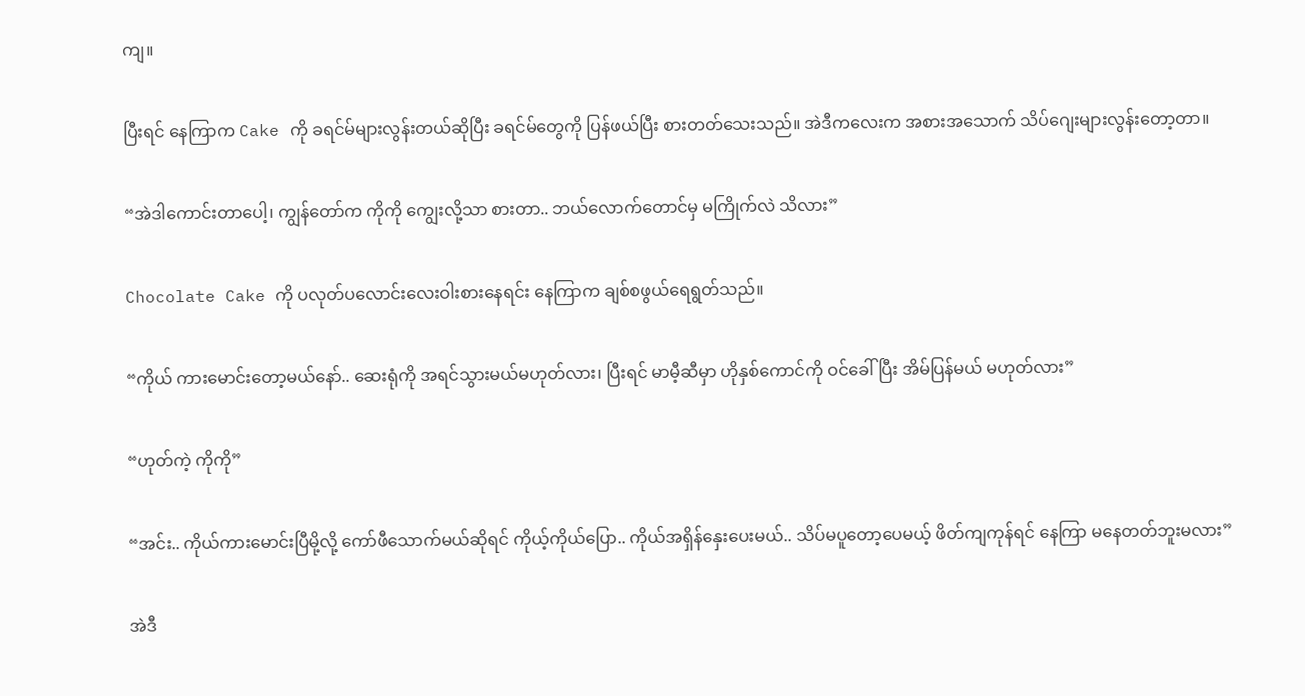ကျ။

ပြီးရင် နေကြာက Cake ကို ခရင်မ်များလွန်းတယ်ဆိုပြီး ခရင်မ်တွေကို ပြန်ဖယ်ပြီး စားတတ်သေးသည်။ အဲဒီကလေးက အစားအသောက် သိပ်ဂျေးများလွန်းတော့တာ။

“အဲဒါကောင်းတာပေါ့၊ ကျွန်တော်က ကိုကို ကျွေးလို့သာ စားတာ.. ဘယ်လောက်တောင်မှ မကြိုက်လဲ သိလား”

Chocolate Cake ကို ပလုတ်ပလောင်းလေးဝါးစားနေရင်း နေကြာက ချစ်စဖွယ်ရေရွတ်သည်။

“ကိုယ် ကားမောင်းတော့မယ်နော်.. ဆေးရုံကို အရင်သွားမယ်မဟုတ်လား၊ ပြီးရင် မာမီ့ဆီမှာ ဟိုနှစ်‌ကောင်ကို ဝင်ခေါ်ပြီး အိမ်ပြန်မယ် မဟုတ်လား”

“ဟုတ်ကဲ့ ကိုကို”

“အင်း.. ကိုယ်ကားမောင်းပြီမို့လို့ ကော်ဖီသောက်မယ်ဆိုရင် ကိုယ့်ကိုယ်ပြော.. ကိုယ်အရှိန်နှေးပေးမယ်.. သိပ်မပူတော့ပေမယ့် ဖိတ်ကျကုန်ရင် နေကြာ မနေတတ်ဘူးမလား”

အဲဒီ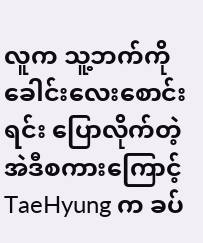လူက သူ့ဘက်ကို ခေါင်းလေးစောင်းရင်း ပြောလိုက်တဲ့ အဲဒီစကားကြောင့် TaeHyung က ခပ်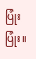ပြုံးပြုံး။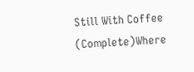Still With Coffee (Complete)Where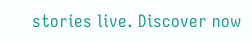stories live. Discover now